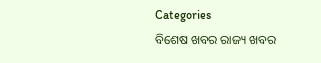Categories
ବିଶେଷ ଖବର ରାଜ୍ୟ ଖବର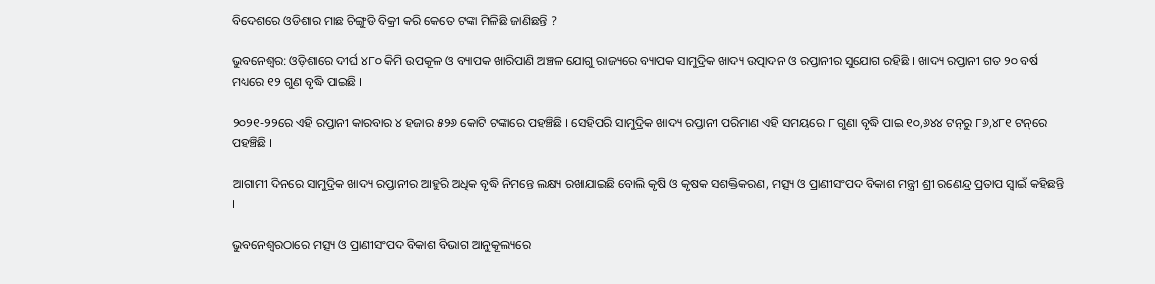ବିଦେଶରେ ଓଡିଶାର ମାଛ ଚିଙ୍ଗୁଡି ବିକ୍ରୀ କରି କେତେ ଟଙ୍କା ମିଳିଛି ଜାଣିଛନ୍ତି ?

ଭୁବନେଶ୍ୱର: ଓଡ଼ିଶାରେ ଦୀର୍ଘ ୪୮୦ କିମି ଉପକୂଳ ଓ ବ୍ୟାପକ ଖାରିପାଣି ଅଞ୍ଚଳ ଯୋଗୁ ରାଜ୍ୟରେ ବ୍ୟାପକ ସାମୁଦ୍ରିକ ଖାଦ୍ୟ ଉତ୍ପାଦନ ଓ ରପ୍ତାନୀର ସୁଯୋଗ ରହିଛି । ଖାଦ୍ୟ ରପ୍ତାନୀ ଗତ ୨୦ ବର୍ଷ ମଧ୍ୟରେ ୧୨ ଗୁଣ ବୃଦ୍ଧି ପାଇଛି ।

୨୦୨୧-୨୨ରେ ଏହି ରପ୍ତାନୀ କାରବାର ୪ ହଜାର ୫୨୬ କୋଟି ଟଙ୍କାରେ ପହଞ୍ଚିଛି । ସେହିପରି ସାମୁଦ୍ରିକ ଖାଦ୍ୟ ରପ୍ତାନୀ ପରିମାଣ ଏହି ସମୟରେ ୮ ଗୁଣା ବୃଦ୍ଧି ପାଇ ୧୦,୬୪୪ ଟନ୍‌ରୁ ୮୬,୪୮୧ ଟନ୍‌ରେ ପହଞ୍ଚିଛି ।

ଆଗାମୀ ଦିନରେ ସାମୁଦ୍ରିକ ଖାଦ୍ୟ ରପ୍ତାନୀର ଆହୁରି ଅଧିକ ବୃଦ୍ଧି ନିମନ୍ତେ ଲକ୍ଷ୍ୟ ରଖାଯାଇଛି ବୋଲି କୃଷି ଓ କୃଷକ ସଶକ୍ତିକରଣ, ମତ୍ସ୍ୟ ଓ ପ୍ରାଣୀସଂପଦ ବିକାଶ ମନ୍ତ୍ରୀ ଶ୍ରୀ ରଣେନ୍ଦ୍ର ପ୍ରତାପ ସ୍ୱାଇଁ କହିଛନ୍ତି ।

ଭୁବନେଶ୍ୱରଠାରେ ମତ୍ସ୍ୟ ଓ ପ୍ରାଣୀସଂପଦ ବିକାଶ ବିଭାଗ ଆନୁକୂଲ୍ୟରେ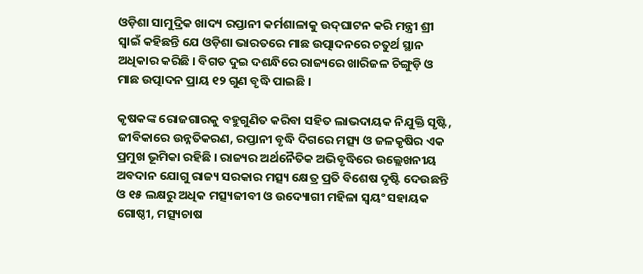ଓଡ଼ିଶା ସାମୁଦ୍ରିକ ଖାଦ୍ୟ ରପ୍ତାନୀ କର୍ମଶାଳାକୁ ଉଦ୍‌ଘାଟନ କରି ମନ୍ତ୍ରୀ ଶ୍ରୀ ସ୍ୱାଇଁ କହିଛନ୍ତି ଯେ ଓଡ଼ିଶା ଭାରତରେ ମାଛ ଉତ୍ପାଦନରେ ଚତୁର୍ଥ ସ୍ଥାନ ଅଧିକାର କରିଛି । ବିଗତ ଦୁଇ ଦଶନ୍ଧିରେ ରାଜ୍ୟରେ ଖାରିଜଳ ଚିଙ୍ଗୁଡ଼ି ଓ ମାଛ ଉତ୍ପାଦନ ପ୍ରାୟ ୧୨ ଗୁଣ ବୃଦ୍ଧି ପାଇଛି ।

କୃଷକଙ୍କ ରୋଜଗାରକୁ ବହୁଗୁଣିତ କରିବା ସହିତ ଲାଭଦାୟକ ନିଯୁକ୍ତି ସୃଷ୍ଟି, ଜୀବିକାରେ ଉନ୍ନତିକରଣ, ରପ୍ତାନୀ ବୃଦ୍ଧି ଦିଗରେ ମତ୍ସ୍ୟ ଓ ଜଳକୃଷିର ଏକ ପ୍ରମୁଖ ଭୂମିକା ରହିଛି । ରାଜ୍ୟର ଅର୍ଥନୈତିକ ଅଭିବୃଦ୍ଧିରେ ଉଲ୍ଲେଖନୀୟ ଅବଦାନ ଯୋଗୁ ରାଜ୍ୟ ସରକାର ମତ୍ସ୍ୟ କ୍ଷେତ୍ର ପ୍ରତି ବିଶେଷ ଦୃଷ୍ଟି ଦେଉଛନ୍ତି ଓ ୧୫ ଲକ୍ଷରୁ ଅଧିକ ମତ୍ସ୍ୟଜୀବୀ ଓ ଉଦ୍ୟୋଗୀ ମହିଳା ସ୍ୱୟଂ ସହାୟକ ଗୋଷ୍ଠୀ, ମତ୍ସ୍ୟଚାଷ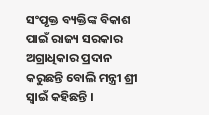ସଂପୃକ୍ତ ବ୍ୟକ୍ତିଙ୍କ ବିକାଶ ପାଇଁ ରାଜ୍ୟ ସରକାର ଅଗ୍ରାଧିକାର ପ୍ରଦାନ କରୁଛନ୍ତି ବୋଲି ମନ୍ତ୍ରୀ ଶ୍ରୀ ସ୍ୱାଇଁ କହିଛନ୍ତି ।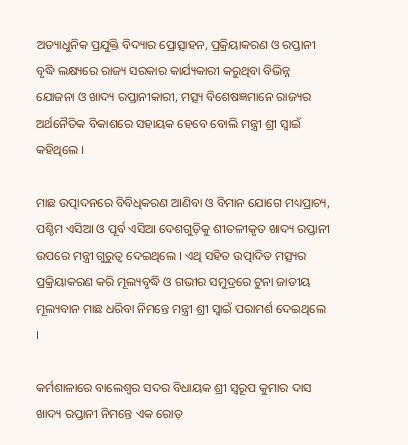ଅତ୍ୟାଧୁନିକ ପ୍ରଯୁକ୍ତି ବିଦ୍ୟାର ପ୍ରୋତ୍ସାହନ, ପ୍ରକ୍ରିୟାକରଣ ଓ ରପ୍ତାନୀ ବୃଦ୍ଧି ଲକ୍ଷ୍ୟରେ ରାଜ୍ୟ ସରକାର କାର୍ଯ୍ୟକାରୀ କରୁଥିବା ବିଭିନ୍ନ ଯୋଜନା ଓ ଖାଦ୍ୟ ରପ୍ତାନୀକାରୀ, ମତ୍ସ୍ୟ ବିଶେଷଜ୍ଞମାନେ ରାଜ୍ୟର ଅର୍ଥନୈତିକ ବିକାଶରେ ସହାୟକ ହେବେ ବୋଲି ମନ୍ତ୍ରୀ ଶ୍ରୀ ସ୍ୱାଇଁ କହିଥିଲେ ।

ମାଛ ଉତ୍ପାଦନରେ ବିବିଧିକରଣ ଆଣିବା ଓ ବିମାନ ଯୋଗେ ମଧ୍ୟପ୍ରାଚ୍ୟ, ପଶ୍ଚିମ ଏସିଆ ଓ ପୂର୍ବ ଏସିଆ ଦେଶଗୁଡ଼ିକୁ ଶୀତଳୀକୃତ ଖାଦ୍ୟ ରପ୍ତାନୀ ଉପରେ ମନ୍ତ୍ରୀ ଗୁରୁତ୍ୱ ଦେଇଥିଲେ । ଏଥି ସହିତ ଉତ୍ପାଦିତ ମତ୍ସ୍ୟର ପ୍ରକ୍ରିୟାକରଣ କରି ମୂଲ୍ୟବୃଦ୍ଧି ଓ ଗଭୀର ସମୁଦ୍ରରେ ଟୁନା ଜାତୀୟ ମୂଲ୍ୟବାନ ମାଛ ଧରିବା ନିମନ୍ତେ ମନ୍ତ୍ରୀ ଶ୍ରୀ ସ୍ୱାଇଁ ପରାମର୍ଶ ଦେଇଥିଲେ ।

କର୍ମଶାଳାରେ ବାଲେଶ୍ୱର ସଦର ବିଧାୟକ ଶ୍ରୀ ସ୍ୱରୂପ କୁମାର ଦାସ ଖାଦ୍ୟ ରପ୍ତାନୀ ନିମନ୍ତେ ଏକ ରୋଡ଼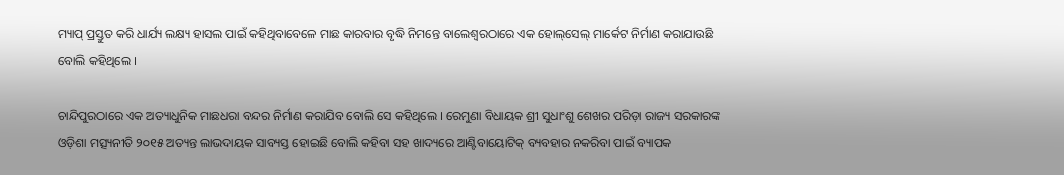ମ୍ୟାପ୍‌ ପ୍ରସ୍ତୁତ କରି ଧାର୍ଯ୍ୟ ଲକ୍ଷ୍ୟ ହାସଲ ପାଇଁ କହିଥିବାବେଳେ ମାଛ କାରବାର ବୃଦ୍ଧି ନିମନ୍ତେ ବାଲେଶ୍ୱରଠାରେ ଏକ ହୋଲ୍‌ସେଲ୍‌ ମାର୍କେଟ ନିର୍ମାଣ କରାଯାଉଛି ବୋଲି କହିଥିଲେ ।

ଚାନ୍ଦିପୁରଠାରେ ଏକ ଅତ୍ୟାଧୁନିକ ମାଛଧରା ବନ୍ଦର ନିର୍ମାଣ କରାଯିବ ବୋଲି ସେ କହିଥିଲେ । ରେମୁଣା ବିଧାୟକ ଶ୍ରୀ ସୁଧାଂଶୁ ଶେଖର ପରିଡ଼ା ରାଜ୍ୟ ସରକାରଙ୍କ ଓଡ଼ିଶା ମତ୍ସ୍ୟନୀତି ୨୦୧୫ ଅତ୍ୟନ୍ତ ଲାଭଦାୟକ ସାବ୍ୟସ୍ତ ହୋଇଛି ବୋଲି କହିବା ସହ ଖାଦ୍ୟରେ ଆଣ୍ଟିବାୟୋଟିକ୍‌ ବ୍ୟବହାର ନକରିବା ପାଇଁ ବ୍ୟାପକ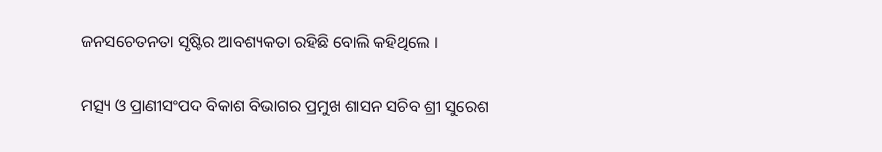ଜନସଚେତନତା ସୃଷ୍ଟିର ଆବଶ୍ୟକତା ରହିଛି ବୋଲି କହିଥିଲେ ।

ମତ୍ସ୍ୟ ଓ ପ୍ରାଣୀସଂପଦ ବିକାଶ ବିଭାଗର ପ୍ରମୁଖ ଶାସନ ସଚିବ ଶ୍ରୀ ସୁରେଶ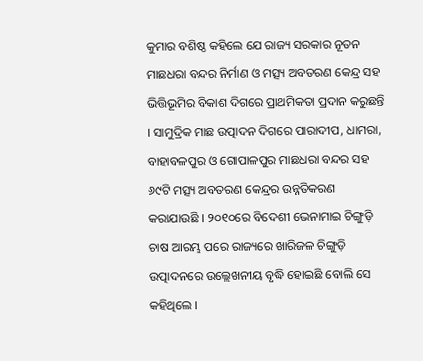କୁମାର ବଶିଷ୍ଠ କହିଲେ ଯେ ରାଜ୍ୟ ସରକାର ନୂତନ ମାଛଧରା ବନ୍ଦର ନିର୍ମାଣ ଓ ମତ୍ସ୍ୟ ଅବତରଣ କେନ୍ଦ୍ର ସହ ଭିତ୍ତିଭୂମିର ବିକାଶ ଦିଗରେ ପ୍ରାଥମିକତା ପ୍ରଦାନ କରୁଛନ୍ତି । ସାମୁଦ୍ରିକ ମାଛ ଉତ୍ପାଦନ ଦିଗରେ ପାରାଦୀପ, ଧାମରା, ବାହାବଳପୁର ଓ ଗୋପାଳପୁର ମାଛଧରା ବନ୍ଦର ସହ ୬୯ଟି ମତ୍ସ୍ୟ ଅବତରଣ କେନ୍ଦ୍ରର ଉନ୍ନତିକରଣ କରାଯାଉଛି । ୨୦୧୦ରେ ବିଦେଶୀ ଭେନାମାଇ ଚିଙ୍ଗୁଡ଼ି ଚାଷ ଆରମ୍ଭ ପରେ ରାଜ୍ୟରେ ଖାରିଜଳ ଚିଙ୍ଗୁଡ଼ି ଉତ୍ପାଦନରେ ଉଲ୍ଲେଖନୀୟ ବୃଦ୍ଧି ହୋଇଛି ବୋଲି ସେ କହିଥିଲେ ।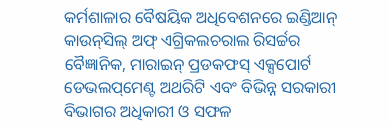କର୍ମଶାଳାର ବୈଷୟିକ ଅଧିବେଶନରେ ଇଣ୍ଡିଆନ୍‌ କାଉନ୍‌ସିଲ୍‌ ଅଫ୍‌ ଏଗ୍ରିକଲଚରାଲ ରିସର୍ଚ୍ଚର ବୈଜ୍ଞାନିକ, ମାରାଇନ୍‌ ପ୍ରଡକଫସ୍‌ ଏକ୍ସପୋର୍ଟ ଡେଭଲପ୍‌ମେଣ୍ଟ ଅଥରିଟି ଏବଂ ବିଭିନ୍ନ ସରକାରୀ ବିଭାଗର ଅଧିକାରୀ ଓ ସଫଳ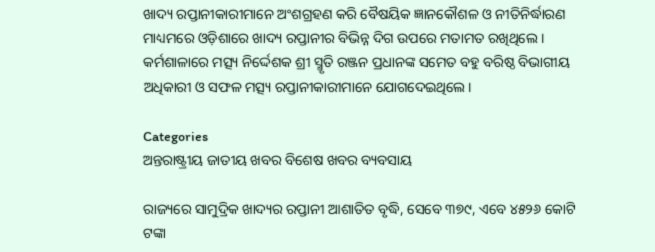ଖାଦ୍ୟ ରପ୍ତାନୀକାରୀମାନେ ଅଂଶଗ୍ରହଣ କରି ବୈଷୟିକ ଜ୍ଞାନକୌଶଳ ଓ ନୀତିନିର୍ଦ୍ଧାରଣ ମାଧ୍ୟମରେ ଓଡ଼ିଶାରେ ଖାଦ୍ୟ ରପ୍ତାନୀର ବିଭିନ୍ନ ଦିଗ ଉପରେ ମତାମତ ରଖିଥିଲେ । କର୍ମଶାଳାରେ ମତ୍ସ୍ୟ ନିର୍ଦ୍ଦେଶକ ଶ୍ରୀ ସ୍ମୃତି ରଞ୍ଜନ ପ୍ରଧାନଙ୍କ ସମେତ ବହୁ ବରିଷ୍ଠ ବିଭାଗୀୟ ଅଧିକାରୀ ଓ ସଫଳ ମତ୍ସ୍ୟ ରପ୍ତାନୀକାରୀମାନେ ଯୋଗଦେଇଥିଲେ।

Categories
ଅନ୍ତରାଷ୍ଟ୍ରୀୟ ଜାତୀୟ ଖବର ବିଶେଷ ଖବର ବ୍ୟବସାୟ

ରାଜ୍ୟରେ ସାମୁଦ୍ରିକ ଖାଦ୍ୟର ରପ୍ତାନୀ ଆଶାତିତ ବୃଦ୍ଧି, ସେବେ ୩୭୯, ଏବେ ୪୫୨୬ କୋଟି ଟଙ୍କା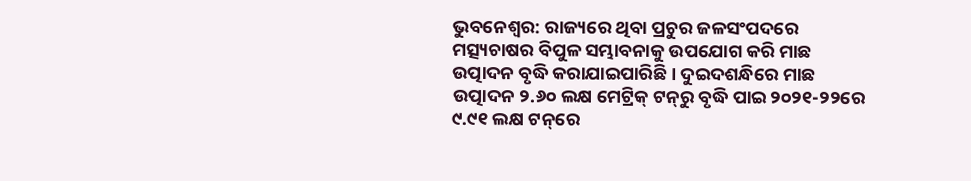ଭୁବନେଶ୍ୱର: ରାଜ୍ୟରେ ଥିବା ପ୍ରଚୁର ଜଳସଂପଦରେ ମତ୍ସ୍ୟଚାଷର ବିପୁଳ ସମ୍ଭାବନାକୁ ଉପଯୋଗ କରି ମାଛ ଉତ୍ପାଦନ ବୃଦ୍ଧି କରାଯାଇପାରିଛି । ଦୁଇଦଶନ୍ଧିରେ ମାଛ ଉତ୍ପାଦନ ୨.୬୦ ଲକ୍ଷ ମେଟ୍ରିକ୍‌ ଟନ୍‌ରୁ ବୃଦ୍ଧି ପାଇ ୨୦୨୧-୨୨ରେ ୯.୯୧ ଲକ୍ଷ ଟନ୍‌ରେ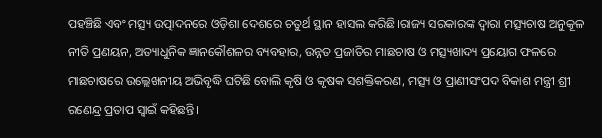ପହଞ୍ଚିଛି ଏବଂ ମତ୍ସ୍ୟ ଉତ୍ପାଦନରେ ଓଡ଼ିଶା ଦେଶରେ ଚତୁର୍ଥ ସ୍ଥାନ ହାସଲ କରିଛି।ରାଜ୍ୟ ସରକାରଙ୍କ ଦ୍ୱାରା ମତ୍ସ୍ୟଚାଷ ଅନୁକୂଳ ନୀତି ପ୍ରଣୟନ, ଅତ୍ୟାଧୁନିକ ଜ୍ଞାନକୌଶଳର ବ୍ୟବହାର, ଉନ୍ନତ ପ୍ରଜାତିର ମାଛଚାଷ ଓ ମତ୍ସ୍ୟଖାଦ୍ୟ ପ୍ରୟୋଗ ଫଳରେ ମାଛଚାଷରେ ଉଲ୍ଲେଖନୀୟ ଅଭିବୃଦ୍ଧି ଘଟିଛି ବୋଲି କୃଷି ଓ କୃଷକ ସଶକ୍ତିକରଣ, ମତ୍ସ୍ୟ ଓ ପ୍ରାଣୀସଂପଦ ବିକାଶ ମନ୍ତ୍ରୀ ଶ୍ରୀ ରଣେନ୍ଦ୍ର ପ୍ରତାପ ସ୍ୱାଇଁ କହିଛନ୍ତି।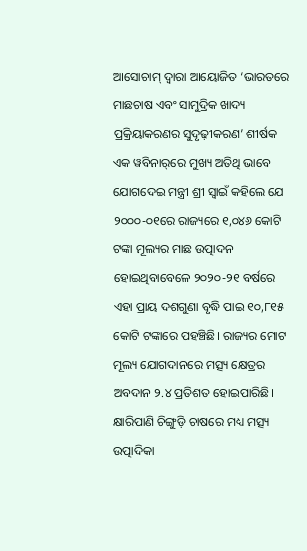ଆସୋଚାମ୍‌ ଦ୍ୱାରା ଆୟୋଜିତ ‘ଭାରତରେ ମାଛଚାଷ ଏବଂ ସାମୁଦ୍ରିକ ଖାଦ୍ୟ ପ୍ରକ୍ରିୟାକରଣର ସୁଦୃଢ଼ୀକରଣ’ ଶୀର୍ଷକ ଏକ ୱବିନାର୍‌ରେ ମୁଖ୍ୟ ଅତିଥି ଭାବେ ଯୋଗଦେଇ ମନ୍ତ୍ରୀ ଶ୍ରୀ ସ୍ୱାଇଁ କହିଲେ ଯେ ୨୦୦୦-୦୧ରେ ରାଜ୍ୟରେ ୧,୦୪୬ କୋଟି ଟଙ୍କା ମୂଲ୍ୟର ମାଛ ଉତ୍ପାଦନ ହୋଇଥିବାବେଳେ ୨୦୨୦-୨୧ ବର୍ଷରେ ଏହା ପ୍ରାୟ ଦଶଗୁଣା ବୃଦ୍ଧି ପାଇ ୧୦,୮୧୫ କୋଟି ଟଙ୍କାରେ ପହଞ୍ଚିଛି। ରାଜ୍ୟର ମୋଟ ମୂଲ୍ୟ ଯୋଗଦାନରେ ମତ୍ସ୍ୟ କ୍ଷେତ୍ରର ଅବଦାନ ୨.୪ ପ୍ରତିଶତ ହୋଇପାରିଛି। କ୍ଷାରିପାଣି ଚିଙ୍ଗୁଡ଼ି ଚାଷରେ ମଧ୍ୟ ମତ୍ସ୍ୟ ଉତ୍ପାଦିକା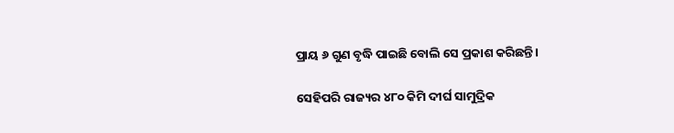ପ୍ରାୟ ୬ ଗୁଣ ବୃଦ୍ଧି ପାଇଛି ବୋଲି ସେ ପ୍ରକାଶ କରିଛନ୍ତି।

ସେହିପରି ରାଜ୍ୟର ୪୮୦ କିମି ଦୀର୍ଘ ସାମୁଦ୍ରିକ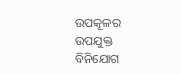ଉପକୂଳର ଉପଯୁକ୍ତ ବିନିଯୋଗ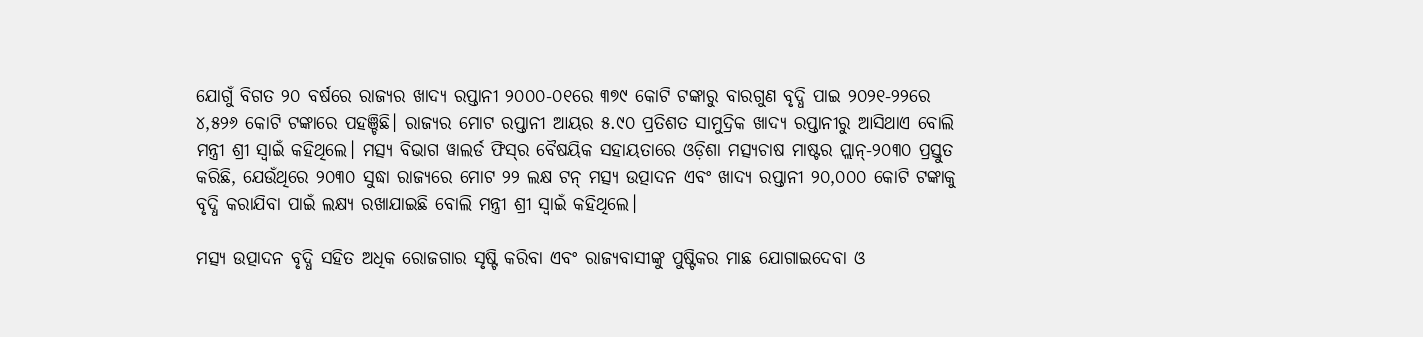ଯୋଗୁଁ ବିଗତ ୨୦ ବର୍ଷରେ ରାଜ୍ୟର ଖାଦ୍ୟ ରପ୍ତାନୀ ୨୦୦୦-୦୧ରେ ୩୭୯ କୋଟି ଟଙ୍କାରୁ ବାରଗୁଣ ବୃଦ୍ଧି ପାଇ ୨୦୨୧-୨୨ରେ ୪,୫୨୬ କୋଟି ଟଙ୍କାରେ ପହଞ୍ଚିଛି। ରାଜ୍ୟର ମୋଟ ରପ୍ତାନୀ ଆୟର ୫.୯୦ ପ୍ରତିଶତ ସାମୁଦ୍ରିକ ଖାଦ୍ୟ ରପ୍ତାନୀରୁ ଆସିଥାଏ ବୋଲି ମନ୍ତ୍ରୀ ଶ୍ରୀ ସ୍ୱାଇଁ କହିଥିଲେ। ମତ୍ସ୍ୟ ବିଭାଗ ୱାଲର୍ଡ ଫିସ୍‌ର ବୈଷୟିକ ସହାୟତାରେ ଓଡ଼ିଶା ମତ୍ସ୍ୟଚାଷ ମାଷ୍ଟର ପ୍ଲାନ୍‌-୨୦୩୦ ପ୍ରସ୍ତୁତ କରିଛି, ଯେଉଁଥିରେ ୨୦୩୦ ସୁଦ୍ଧା ରାଜ୍ୟରେ ମୋଟ ୨୨ ଲକ୍ଷ ଟନ୍‌ ମତ୍ସ୍ୟ ଉତ୍ପାଦନ ଏବଂ ଖାଦ୍ୟ ରପ୍ତାନୀ ୨୦,୦୦୦ କୋଟି ଟଙ୍କାକୁ ବୃଦ୍ଧି କରାଯିବା ପାଇଁ ଲକ୍ଷ୍ୟ ରଖାଯାଇଛି ବୋଲି ମନ୍ତ୍ରୀ ଶ୍ରୀ ସ୍ୱାଇଁ କହିଥିଲେ।

ମତ୍ସ୍ୟ ଉତ୍ପାଦନ ବୃଦ୍ଧି ସହିତ ଅଧିକ ରୋଜଗାର ସୃଷ୍ଟି କରିବା ଏବଂ ରାଜ୍ୟବାସୀଙ୍କୁ ପୁଷ୍ଟିକର ମାଛ ଯୋଗାଇଦେବା ଓ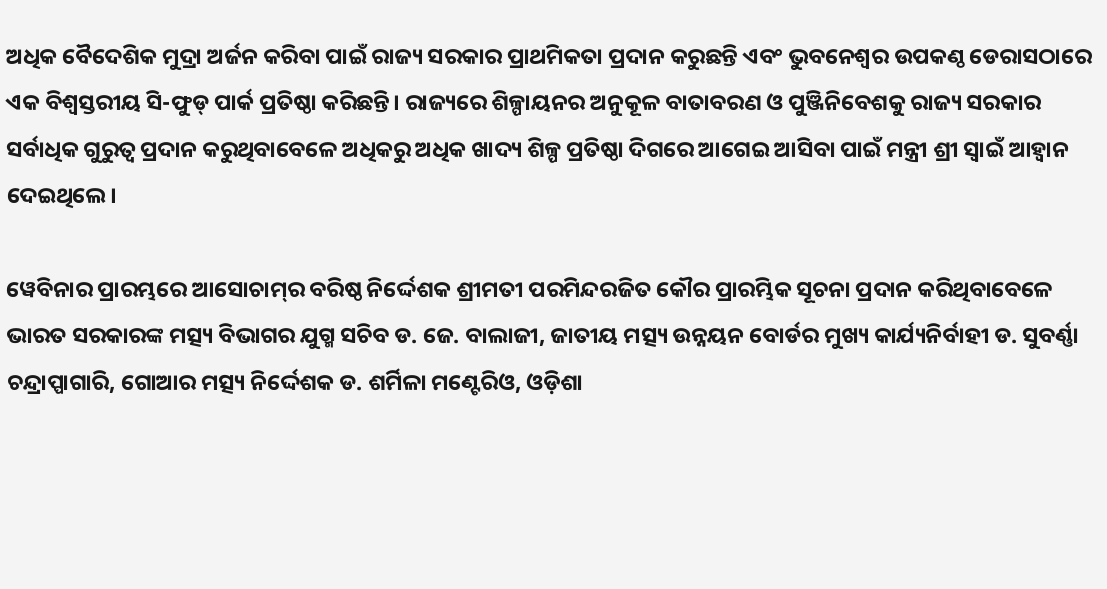ଅଧିକ ବୈଦେଶିକ ମୁଦ୍ରା ଅର୍ଜନ କରିବା ପାଇଁ ରାଜ୍ୟ ସରକାର ପ୍ରାଥମିକତା ପ୍ରଦାନ କରୁଛନ୍ତି ଏବଂ ଭୁବନେଶ୍ୱର ଉପକଣ୍ଠ ଡେରାସଠାରେ ଏକ ବିଶ୍ୱସ୍ତରୀୟ ସି-ଫୁଡ୍‌ ପାର୍କ ପ୍ରତିଷ୍ଠା କରିଛନ୍ତି। ରାଜ୍ୟରେ ଶିଳ୍ପାୟନର ଅନୁକୂଳ ବାତାବରଣ ଓ ପୁଞ୍ଜିନିବେଶକୁ ରାଜ୍ୟ ସରକାର ସର୍ବାଧିକ ଗୁରୁତ୍ୱ ପ୍ରଦାନ କରୁଥିବାବେଳେ ଅଧିକରୁ ଅଧିକ ଖାଦ୍ୟ ଶିଳ୍ପ ପ୍ରତିଷ୍ଠା ଦିଗରେ ଆଗେଇ ଆସିବା ପାଇଁ ମନ୍ତ୍ରୀ ଶ୍ରୀ ସ୍ୱାଇଁ ଆହ୍ୱାନ ଦେଇଥିଲେ।

ୱେବିନାର ପ୍ରାରମ୍ଭରେ ଆସୋଚାମ୍‌ର ବରିଷ୍ଠ ନିର୍ଦ୍ଦେଶକ ଶ୍ରୀମତୀ ପରମିନ୍ଦରଜିତ କୌର ପ୍ରାରମ୍ଭିକ ସୂଚନା ପ୍ରଦାନ କରିଥିବାବେଳେ ଭାରତ ସରକାରଙ୍କ ମତ୍ସ୍ୟ ବିଭାଗର ଯୁଗ୍ମ ସଚିବ ଡ. ଜେ. ବାଲାଜୀ, ଜାତୀୟ ମତ୍ସ୍ୟ ଉନ୍ନୟନ ବୋର୍ଡର ମୁଖ୍ୟ କାର୍ଯ୍ୟନିର୍ବାହୀ ଡ. ସୁବର୍ଣ୍ଣା ଚନ୍ଦ୍ରାପ୍ପାଗାରି, ଗୋଆର ମତ୍ସ୍ୟ ନିର୍ଦ୍ଦେଶକ ଡ. ଶର୍ମିଳା ମଣ୍ଟେରିଓ, ଓଡ଼ିଶା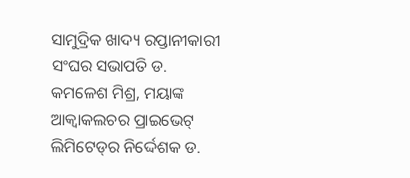ସାମୁଦ୍ରିକ ଖାଦ୍ୟ ରପ୍ତାନୀକାରୀ ସଂଘର ସଭାପତି ଡ. କମଳେଶ ମିଶ୍ର, ମୟାଙ୍କ ଆକ୍ୱାକଲଚର ପ୍ରାଇଭେଟ୍‌ ଲିମିଟେଡ୍‌ର ନିର୍ଦ୍ଦେଶକ ଡ.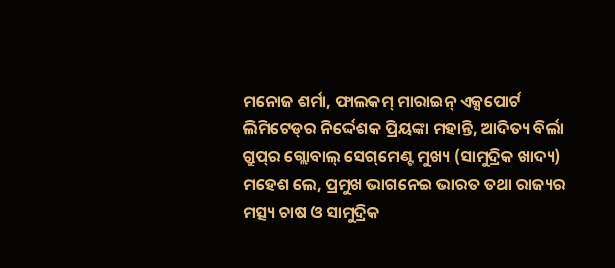ମନୋଜ ଶର୍ମା, ଫାଲକମ୍‌ ମାରାଇନ୍‌ ଏକ୍ସପୋର୍ଟ ଲିମିଟେଡ୍‌ର ନିର୍ଦ୍ଦେଶକ ପ୍ରିୟଙ୍କା ମହାନ୍ତି, ଆଦିତ୍ୟ ବିର୍ଲା ଗ୍ରୁପ୍‌ର ଗ୍ଲୋବାଲ୍‌ ସେଗ୍‌ମେଣ୍ଟ ମୁଖ୍ୟ (ସାମୁଦ୍ରିକ ଖାଦ୍ୟ) ମହେଶ ଲେ, ପ୍ରମୁଖ ଭାଗନେଇ ଭାରତ ତଥା ରାଜ୍ୟର ମତ୍ସ୍ୟ ଚାଷ ଓ ସାମୁଦ୍ରିକ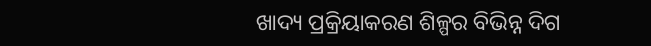ଖାଦ୍ୟ ପ୍ରକ୍ରିୟାକରଣ ଶିଳ୍ପର ବିଭିନ୍ନ ଦିଗ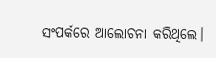ସଂପର୍କରେ ଆଲୋଚନା କରିଥିଲେ।